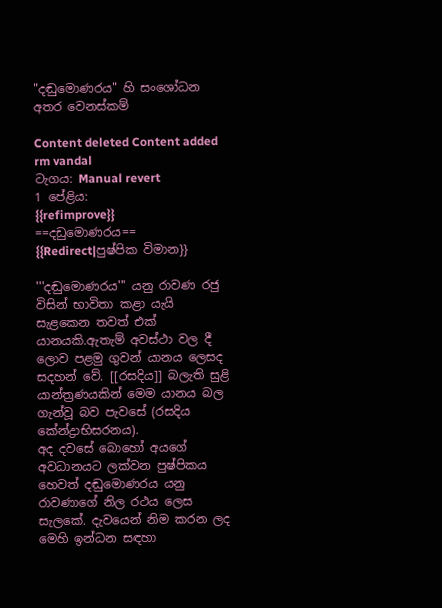"දඬුමොණරය" හි සංශෝධන අතර වෙනස්කම්

Content deleted Content added
rm vandal
ටැගය: Manual revert
1 පේළිය:
{{refimprove}}
==දඩුමොණරය==
{{Redirect|පුෂ්පික විමාන}}

'''දඬුමොණරය''' යනු රාවණ රජු විසින් භාවිතා කළා යැයි සැළකෙන තවත් එක් යානයකි.ඇතැම් අවස්ථා වල දී ලොව පළමු ගුවන් යානය ලෙසද සදහන් වේ. [[රසදිය]] බලැති සුළි යාන්ත්‍රණයකින් මෙම යානය බල ගැන්වූ බව පැවසේ (රසදිය කේන්ද්‍රාභිසරනය).
අද දවසේ බොහෝ අයගේ අවධානයට ලක්වන පුෂ්පිකය හෙවත් දඬුමොණරය යනු රාවණාගේ නිල රථය ලෙස සැලකේ. දැවයෙන් නිම කරන ලද මෙහි ඉන්ධන සඳහා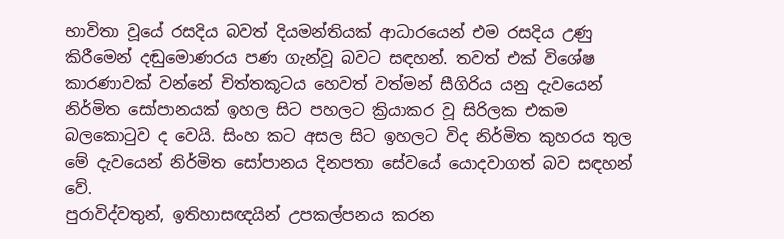භාවිතා වූයේ රසදිය බවත් දියමන්තියක් ආධාරයෙන් එම රසදිය උණු කිරීමෙන් දඬුමොණරය පණ ගැන්වූ බවට සඳහන්. තවත් එක් විශේෂ කාරණාවක් වන්නේ චිත්තකූටය හෙවත් වත්මන් සීගිරිය යනු දැවයෙන් නිර්මිත සෝපානයක් ඉහල සිට පහලට ක්‍රියාකර වූ සිරිලක එකම බලකොටුව ද වෙයි. සිංහ කට අසල සිට ඉහලට විද නිර්මිත කුහරය තුල මේ දැවයෙන් නිර්මිත සෝපානය දිනපතා සේවයේ යොදවාගත් බව සඳහන් වේ.
පුරාවිද්වතුන්, ඉතිහාසඥයින් උපකල්පනය කරන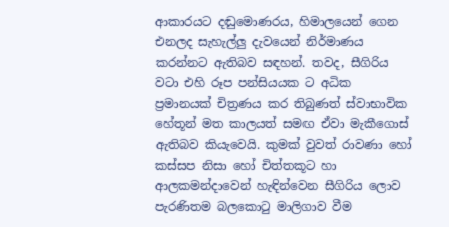ආකාරයට දඬුමොණරය, හිමාලයෙන් ගෙන එනලද සැහැල්ලු දැවයෙන් නිර්මාණය කරන්නට ඇතිබව සඳහන්. තවද, සීගිරිය වටා එහි රූප පන්සියයක ට අධික ප්‍රමානයක් චිත්‍රණය කර තිබුණත් ස්වාභාවික හේතූන් මත කාලයත් සමඟ ඒවා මැකීගොස් ඇතිබව කියැවෙයි. කුමක් වුවත් රාවණා හෝ කස්සප නිසා හෝ චිත්තකූට හා ආලකමන්දාවෙන් හැඳින්වෙන සීගිරිය ලොව පැරණිතම බලකොටු මාලිගාව වීම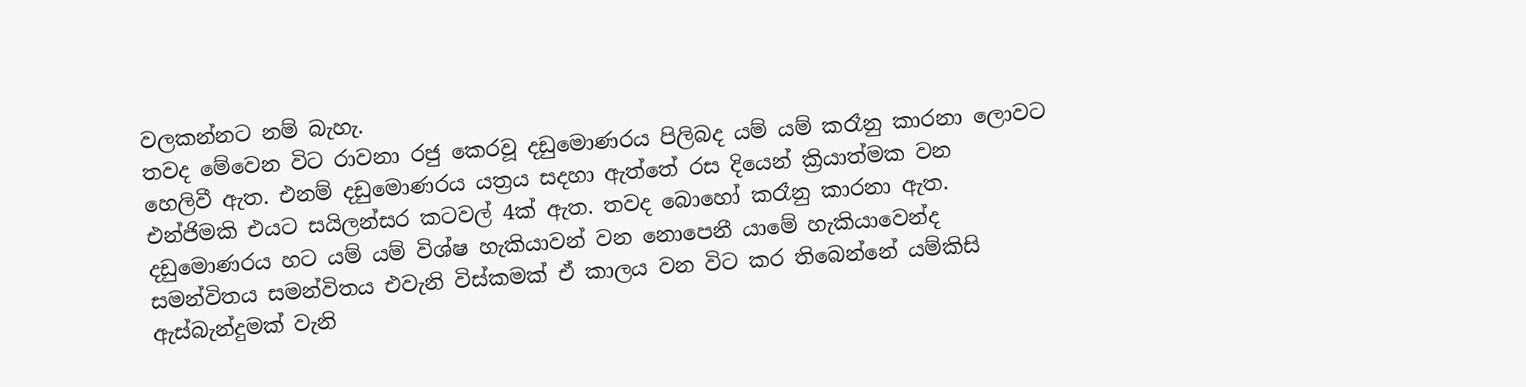වලකන්නට නම් බැහැ.
තවද මේවෙන විට රාවනා රජු කෙරවූ දඩුමොණරය පිලිබද යම් යම් කරෑනු කාරනා ලොවට හෙලිවී ඇත. එනම් දඩුමොණරය යත්‍රය සදහා ඇත්තේ රස දියෙන් ක්‍රියාත්මක වන එන්ජිමකි එයට සයිලන්සර කටවල් 4ක් ඇත. තවද බොහෝ කරෑනු කාරනා ඇත.
දඩුමොණරය හට යම් යම් විශ්ෂ හැකියාවන් වන නොපෙනී යාමේ හැකියාවෙන්ද සමන්විතය සමන්විතය එවැනි විස්කමක් ඒ කාලය වන විට කර තිබෙන්නේ යම්කිසි ඇස්බැන්දුමක් වැනි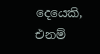දෙයෙකි, එනම්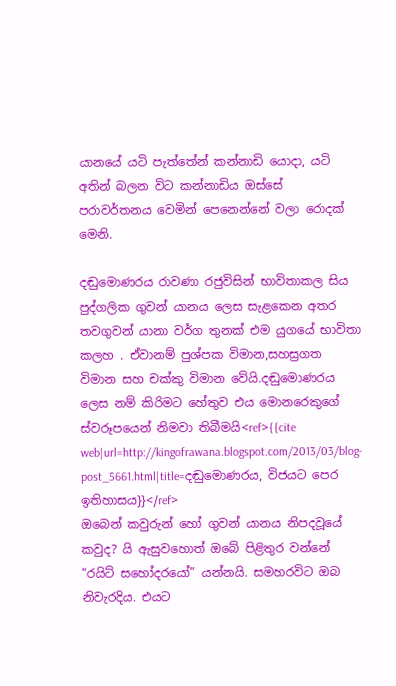යානයේ යටි පැත්තේන් කන්නාඩි යොදා, යටි අතින් බලන විට කන්නාඩිය ඔස්සේ පරාවර්තනය වෙමින් පෙනෙන්නේ වලා රොදක් මෙනි.

දඬුමොණරය රාවණා රජුවිසින් භාවිතාකල සිය පුද්ගලික ගුවන් යානය ලෙස සැළකෙන අතර තවගුවන් යානා වර්ග තුනක් එම යුගයේ භාවිතා කලහ . ඒවානම් පුශ්පක විමාන,සහස්‍රගත විමාන සහ චක්කු විමාන වේයි.දඬුමොණරය ලෙස නම් කිරිමට හේතුව එය මොනරෙකුගේ ස්වරූපයෙන් නිමවා තිබීමයි<ref>{{cite web|url=http://kingofrawana.blogspot.com/2013/03/blog-post_5661.html|title=දඬුමොණරය, විජයට පෙර ඉතිහාසය}}</ref>
ඔබෙන් කවුරුන් හෝ ගුවන් යානය නිපදවූයේ කවුද? යි ඇසුවහොත් ඔබේ පිළිතුර වන්නේ “රයිට් සහෝදරයෝ” යන්නයි. සමහරවිට ඔබ නිවැරදිය. එයට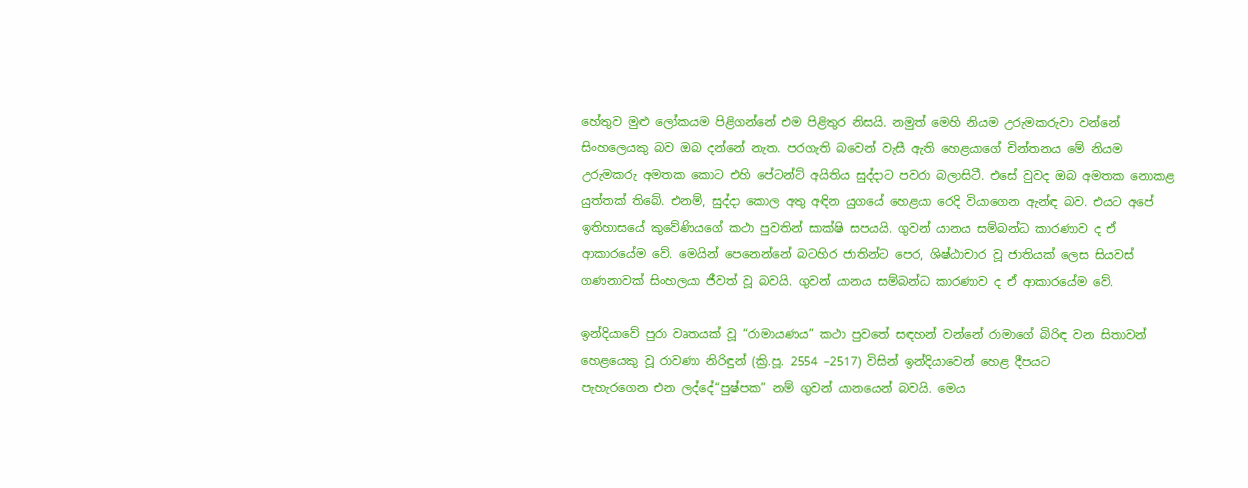හේතුව මුළු ලෝකයම පිළිගන්නේ එම පිළිතුර නිසයි. නමුත් මෙහි නියම උරුමකරුවා වන්නේ සිංහල‍ෙයකු බව ඔබ දන්නේ නැත. පරගැති බවෙන් වැසී ඇති හෙළයාගේ චින්තනය මේ නියම උරුමකරු අමතක කොට එහි පේටන්ට් අයිතිය සුද්දාට පවරා බලාසිටී. එසේ වුවද ඔබ අමතක නොකළ යුත්තක් තිබේ. එනම්, සුද්දා කොල අතු අඳින යුගයේ හෙළයා රෙදි වියාගෙන ඇන්ඳ බව. එයට අපේ ඉතිහාසයේ කුවේණියගේ කථා පුවතින් සාක්ෂි සපයයි. ගුවන් යානය සම්බන්ධ කාරණාව ද ඒ ආකාරයේම වේ. මෙයින් පෙනෙන්නේ බටහිර ජාතින්ට පෙර, ශිෂ්ඨාචාර වූ ජාතියක් ලෙස සියවස් ගණනාවක් සිංහලයා ජීවත් වූ බවයි. ගුවන් යානය සම්බන්ධ කාරණාව ද ඒ ආකාරයේම වේ.

ඉන්දියාවේ පුරා වෘතයක් වූ “රාමායණය” කථා පුවතේ සඳහන් වන්නේ රාමාගේ බිරිඳ වන සිතාවන් හෙළයෙකු වූ රාවණා නිරිඳුන් (ක්‍රි.පූ. 2554 –2517) විසින් ඉන්දියාවෙන් හෙළ දීපයට
පැහැරගෙන එන ලද්දේ“පුෂ්පක” නම් ගුවන් යානයෙන් බවයි. මෙය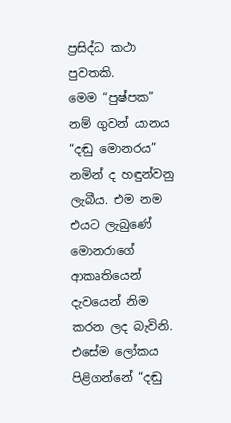ප්‍රසිද්ධ කථා පුවතකි.
මෙම “පුෂ්පක” නම් ගුවන් යානය “දඬු මොනරය” නමින් ද හඳුන්වනු ලැබීය. එම නම එයට ලැබුණේ මොනරාගේ ආකෘතියෙන් දැවයෙන් නිම කරන ලද බැවිනි.
එසේම ලෝකය පිළිගන්නේ “දඬු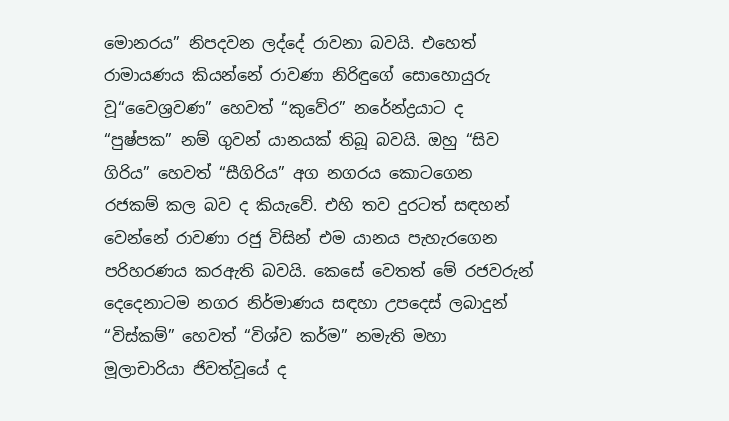මොනරය” නිපදවන ලද්දේ රාවනා බවයි. එහෙත් රාමායණය කියන්නේ ‍රාවණා නිරිඳුගේ සොහොයුරු වූ“වෛශ්‍රවණ” හෙවත් “කුවේර” නරේන්ද්‍රයාට ද “පුෂ්පක” නම් ගුවන් යානයක් තිබූ බවයි. ඔහු “සිව ගිරිය” හෙවත් “සීගිරිය” අග නගරය කොටගෙන රජකම් කල බව ද කියැවේ. එහි තව දුරටත් සඳහන් වෙන්නේ රාවණා රජු විසින් එම යානය පැහැරගෙන පරිහරණය කරඇති බවයි. කෙසේ වෙතත් මේ රජවරුන් දෙදෙ‍නාටම නගර නිර්මාණය සඳහා උපදෙස් ලබාදුන් “විස්කම්” හෙවත් “විශ්ව කර්ම” නමැති මහා මූලාචාරියා ජිවත්වූයේ ද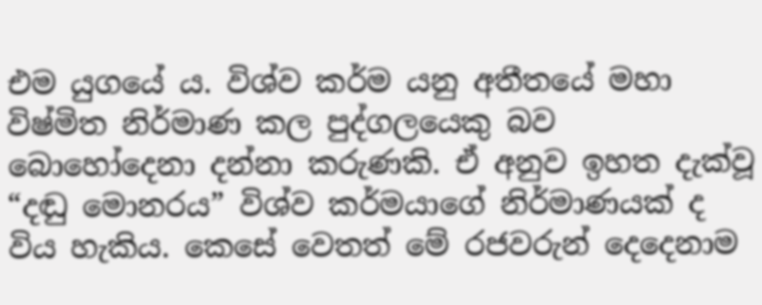එම යුගයේ ය. විශ්ව කර්ම යනු අතීතයේ මහා විෂ්මිත නිර්මාණ කල පුද්ගලයෙකු බව බොහෝදෙනා දන්නා කරුණකි. ඒ අනුව ඉහත දැක්වූ “දඬු මොනරය” විශ්ව කර්මයාගේ නිර්මාණයක් ද විය හැකිය. කෙසේ වෙතත් මේ රජවරුන් දෙදෙනාම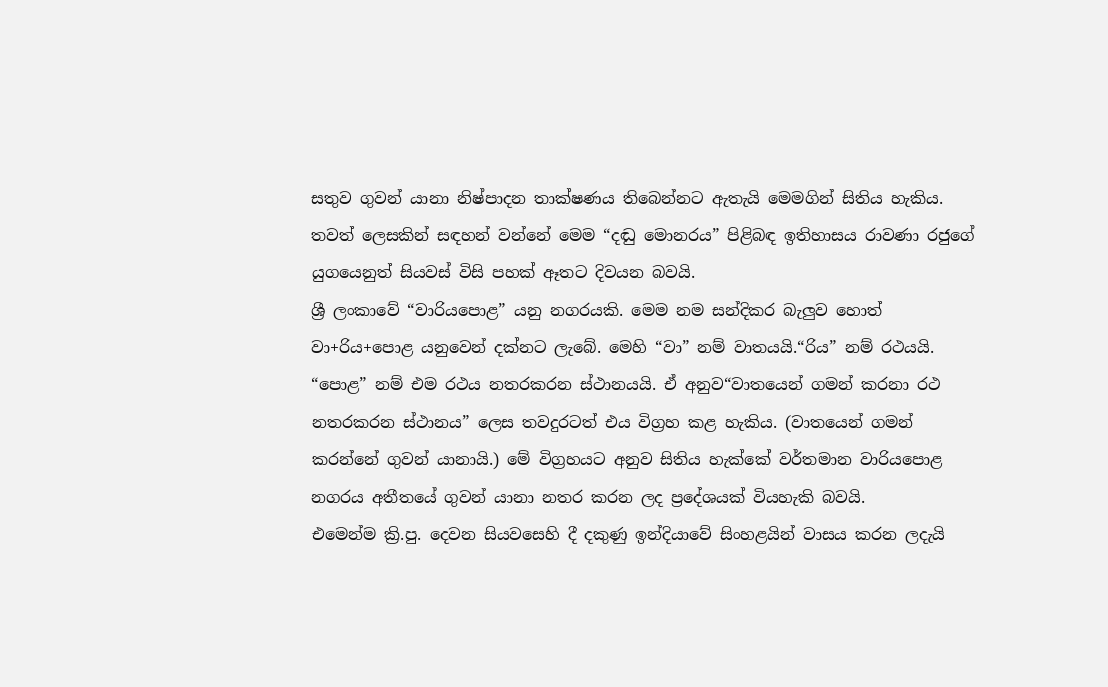සතුව ගුවන් යානා නිෂ්පාදන තාක්ෂණය තිබෙන්නට ඇතැයි මෙමගින් සිතිය හැකිය.
තවත් ලෙසකින් සඳහන් වන්නේ මෙම “දඬු මොනරය” පිළිබඳ ඉතිහාසය රාවණා රජුගේ යුගයෙනුත් සියවස් විසි පහක් ඈතට දිවයන බවයි.
ශ්‍රී ලංකාවේ “වාරියපොළ” යනු නගරයකි. මෙම නම සන්දිකර බැලුව හොත් වා+රිය+පොළ යනුවෙන් දක්නට ලැබේ. මෙහි “වා” නම් වාතයයි.“රිය” නම් රථයයි. “පොළ” නම් එම රථය නතරකරන ස්ථානයයි. ඒ අනුව“වාතයෙන් ගමන් කරනා රථ නතරකරන ස්ථානය” ලෙස තවදුරටත් එය විග්‍රහ කළ හැකිය. (වාතයෙන් ගමන් කරන්නේ ගුවන් යානායි.) මේ විග්‍රහයට අනුව සිතිය හැක්කේ වර්තමාන වාරියපොළ නගරය අතීතයේ ගුවන් යානා නතර කරන ලද ප්‍රදේශයක් වියහැකි බවයි.
එමෙන්ම ක්‍රි.පු. දෙවන සියවසෙහි දී දකුණු ඉන්දියාවේ සිංහළයින් වාසය කරන ලදැයි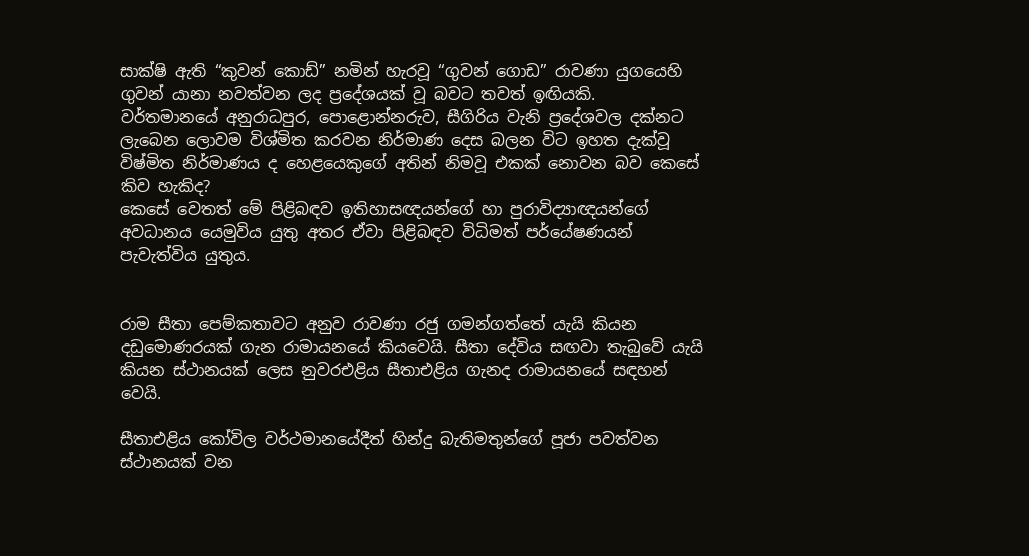සාක්ෂි ඇති “කුවන් කොඩ්” නමින් හැරවූ “ගුවන් ගොඩ” රාවණා යුගයෙහි ගුවන් යානා නවත්වන ලද ප්‍රදේශයක් වූ බවට තවත් ඉඟියකි.
වර්තමානයේ අනුරාධපුර, පොළොන්නරුව, සීගිරිය වැනි ප්‍රදේශවල දක්නට ලැබෙන ලොවම විශ්මිත කරවන නිර්මාණ දෙස බලන විට ඉහත දැක්වූ විෂ්මිත නිර්මාණය ද හෙළයෙකුගේ අතින් නිමවූ එකක් නොවන බව කෙසේ කිව හැකිද?
කෙසේ වෙතත් මේ පිළිබඳව ඉතිහාසඥයන්ගේ හා පුරාවිද්‍යාඥයන්ගේ අවධානය යෙමුවිය යුතු අතර ඒවා පිළිබඳව විධිමත් පර්යේෂණයන් පැවැත්විය යුතුය.


රාම සීතා පෙම්කතාවට අනුව රාවණා රජු ගමන්ගත්තේ යැයි කියන දඩුමොණරයක් ගැන රාමායනයේ කියවෙයි. සීතා දේවිය සඟවා තැබුවේ යැයි කියන ස්ථානයක් ලෙස නුවරඑළිය සීතාඑළිය ගැනද රාමායනයේ සඳහන් වෙයි.

සීතාඑළිය කෝවිල වර්ථමානයේදීත් හින්දු බැතිමතුන්ගේ පූජා පවත්වන ස්ථානයක් වන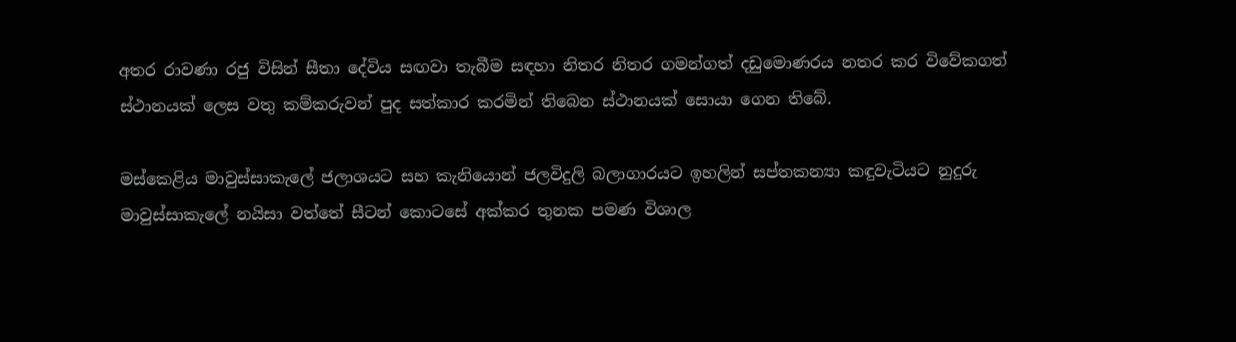අතර රාවණා රජු විසින් සීතා දේවිය සඟවා තැබීම සඳහා නිතර නිතර ගමන්ගත් දඩුමොණරය නතර කර විවේකගත් ස්ථානයක් ලෙස වතු කම්කරුවන් පුද සත්කාර කරමින් තිබෙන ස්ථානයක් සොයා ගෙන තිබේ.

මස්කෙළිය මාවුස්සාකැලේ ජලාශයට සහ කැනියොන් ජලවිදුලි බලාගාරයට ඉහලින් සප්තකන්‍යා කඳුවැටියට නුදුරු මාවුස්සාකැලේ නයිසා වත්තේ සීටන් කොටසේ අක්කර තුනක පමණ විශාල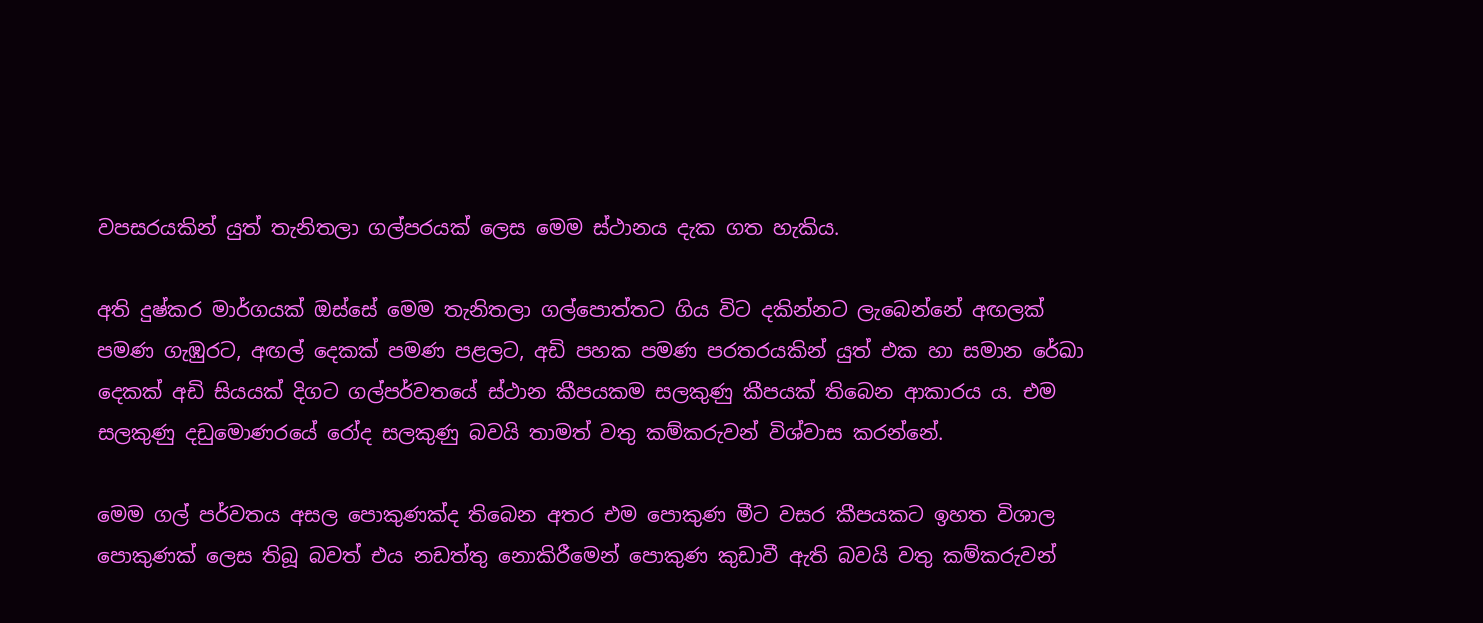වපසරයකින් යුත් තැනිතලා ගල්පරයක් ලෙස මෙම ස්ථානය දැක ගත හැකිය.

අති දුෂ්කර මාර්ගයක් ඔස්සේ මෙම තැනිතලා ගල්පොත්තට ගිය විට දකින්නට ලැබෙන්නේ අඟලක් පමණ ගැඹුරට, අඟල් දෙකක් පමණ පළලට, අඩි පහක පමණ පරතරයකින් යුත් එක හා සමාන රේඛා දෙකක් අඩි සියයක් දිගට ගල්පර්වතයේ ස්ථාන කීපයකම සලකුණු කීපයක් තිබෙන ආකාරය ය. එම සලකුණු දඩුමොණරයේ රෝද සලකුණු බවයි තාමත් වතු කම්කරුවන් විශ්වාස කරන්නේ.

මෙම ගල් පර්වතය අසල පොකුණක්ද තිබෙන අතර එම පොකුණ මීට වසර කීපයකට ඉහත විශාල පොකුණක් ලෙස තිබූ බවත් එය නඩත්තු නොකිරීමෙන් පොකුණ කුඩාවී ඇති බවයි වතු කම්කරුවන්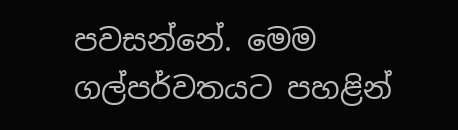පවසන්නේ. මෙම ගල්පර්වතයට පහළින්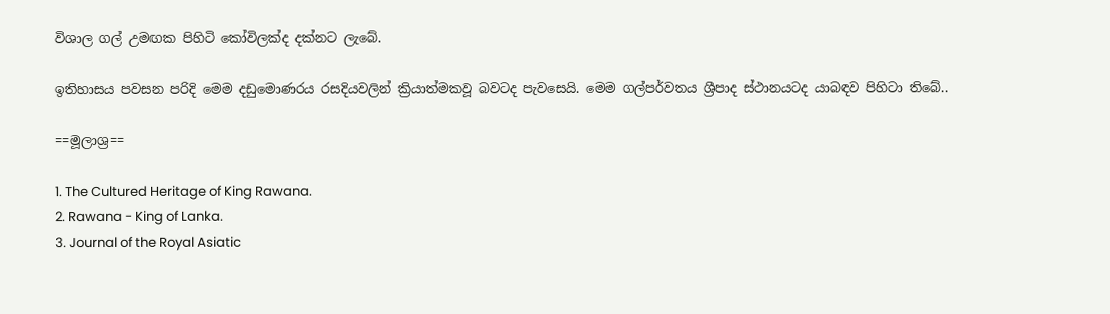විශාල ගල් උමඟක පිහිටි කෝවිලක්ද දක්නට ලැබේ.

ඉතිහාසය පවසන පරිදි මෙම දඩුමොණරය රසදියවලින් ක්‍රියාත්මකවූ බවටද පැවසෙයි. මෙම ගල්පර්වතය ශ්‍රීපාද ස්ථානයටද යාබඳව පිහිටා තිබේ..

==මූලාශ්‍ර==

1. The Cultured Heritage of King Rawana.
2. Rawana - King of Lanka.
3. Journal of the Royal Asiatic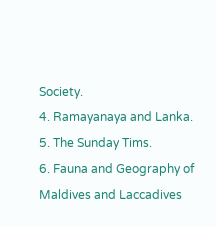Society.
4. Ramayanaya and Lanka.
5. The Sunday Tims.
6. Fauna and Geography of Maldives and Laccadives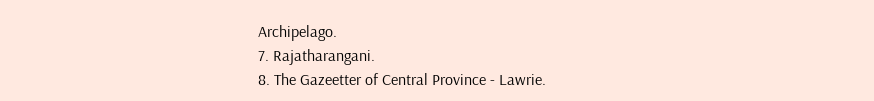Archipelago.
7. Rajatharangani.
8. The Gazeetter of Central Province - Lawrie.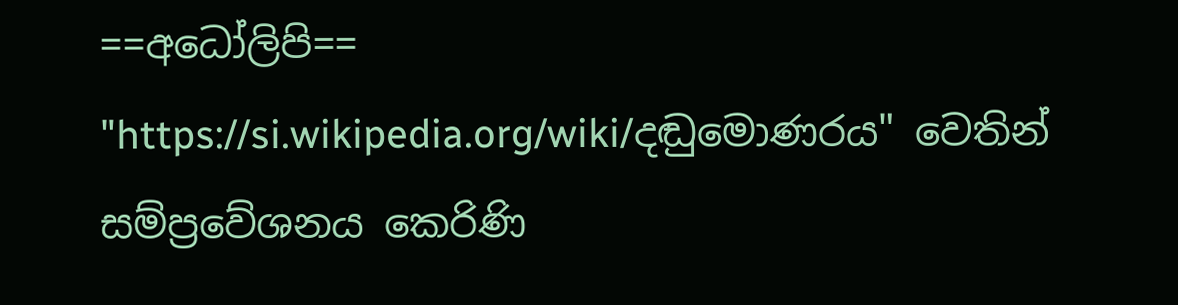==අධෝලිපි==
"https://si.wikipedia.org/wiki/දඬුමොණරය" වෙතින් සම්ප්‍රවේශනය කෙරිණි